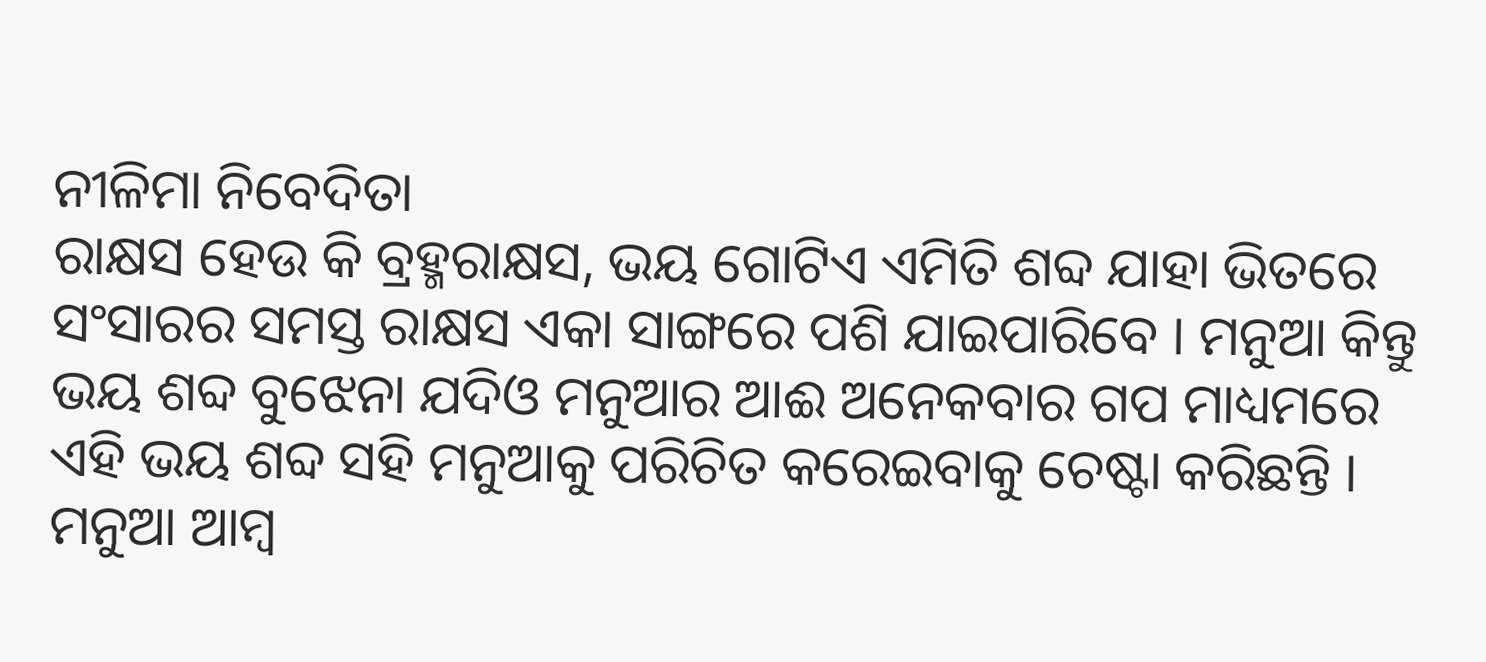ନୀଳିମା ନିବେଦିତା
ରାକ୍ଷସ ହେଉ କି ବ୍ରହ୍ମରାକ୍ଷସ, ଭୟ ଗୋଟିଏ ଏମିତି ଶବ୍ଦ ଯାହା ଭିତରେ ସଂସାରର ସମସ୍ତ ରାକ୍ଷସ ଏକା ସାଙ୍ଗରେ ପଶି ଯାଇପାରିବେ । ମନୁଆ କିନ୍ତୁ ଭୟ ଶବ୍ଦ ବୁଝେନା ଯଦିଓ ମନୁଆର ଆଈ ଅନେକବାର ଗପ ମାଧ୍ୟମରେ ଏହି ଭୟ ଶବ୍ଦ ସହି ମନୁଆକୁ ପରିଚିତ କରେଇବାକୁ ଚେଷ୍ଟା କରିଛନ୍ତି ।
ମନୁଆ ଆମ୍ବ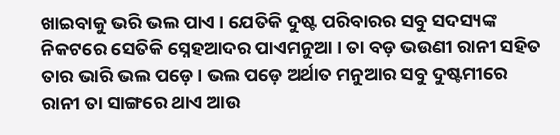ଖାଇବାକୁ ଭରି ଭଲ ପାଏ । ଯେତିକି ଦୁଷ୍ଟ ପରିବାରର ସବୁ ସଦସ୍ୟଙ୍କ ନିକଟରେ ସେତିକି ସ୍ନେହଆଦର ପାଏମନୁଆ । ତା ବଡ଼ ଭଉଣୀ ରାନୀ ସହିତ ତାର ଭାରି ଭଲ ପଡ଼େ । ଭଲ ପଡ଼େ ଅର୍ଥାତ ମନୁଆର ସବୁ ଦୁଷ୍ଟମୀରେ ରାନୀ ତା ସାଙ୍ଗରେ ଥାଏ ଆଉ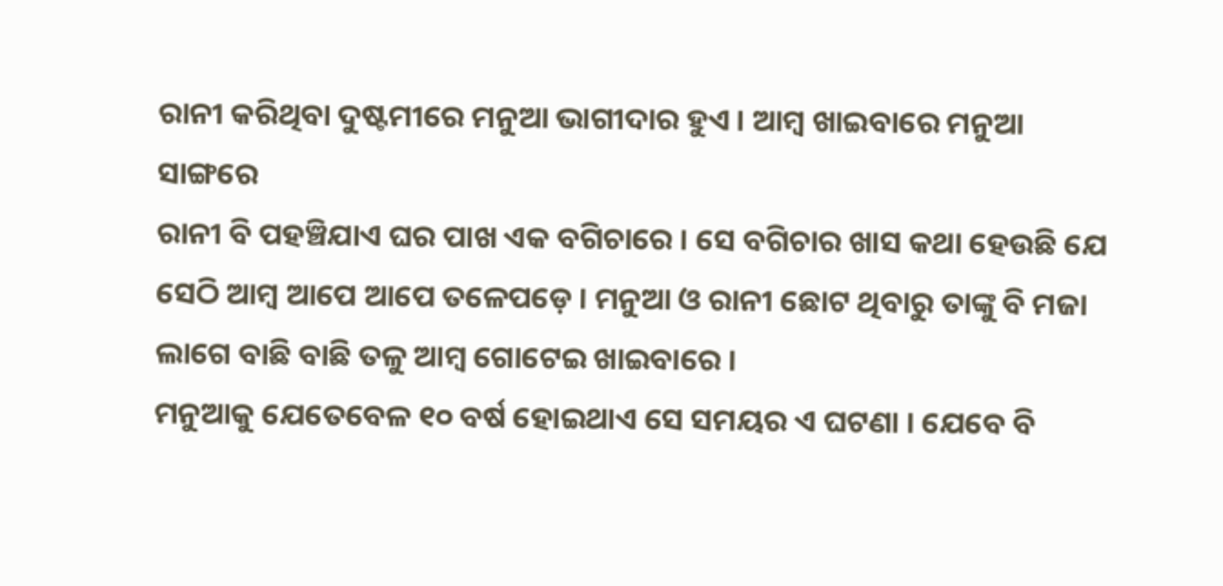ରାନୀ କରିଥିବା ଦୁଷ୍ଟମୀରେ ମନୁଆ ଭାଗୀଦାର ହୁଏ । ଆମ୍ବ ଖାଇବାରେ ମନୁଆ ସାଙ୍ଗରେ
ରାନୀ ବି ପହଞ୍ଚିଯାଏ ଘର ପାଖ ଏକ ବଗିଚାରେ । ସେ ବଗିଚାର ଖାସ କଥା ହେଉଛି ଯେ ସେଠି ଆମ୍ବ ଆପେ ଆପେ ତଳେପଡ଼େ । ମନୁଆ ଓ ରାନୀ ଛୋଟ ଥିବାରୁ ତାଙ୍କୁ ବି ମଜା ଲାଗେ ବାଛି ବାଛି ତଳୁ ଆମ୍ବ ଗୋଟେଇ ଖାଇବାରେ ।
ମନୁଆକୁ ଯେତେବେଳ ୧୦ ବର୍ଷ ହୋଇଥାଏ ସେ ସମୟର ଏ ଘଟଣା । ଯେବେ ବି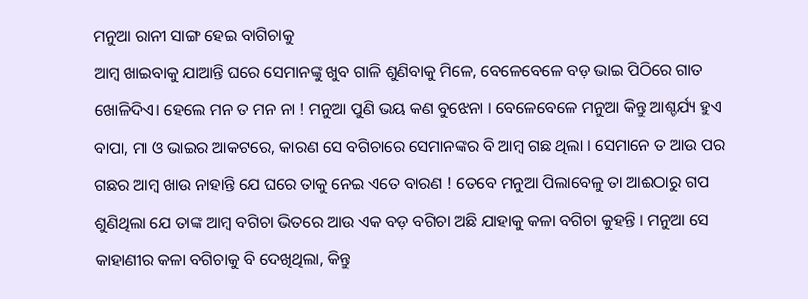ମନୁଆ ରାନୀ ସାଙ୍ଗ ହେଇ ବାଗିଚାକୁ
ଆମ୍ବ ଖାଇବାକୁ ଯାଆନ୍ତି ଘରେ ସେମାନଙ୍କୁ ଖୁବ ଗାଳି ଶୁଣିବାକୁ ମିଳେ, ବେଳେବେଳେ ବଡ଼ ଭାଇ ପିଠିରେ ଗାତ ଖୋଳିଦିଏ। ହେଲେ ମନ ତ ମନ ନା ! ମନୁଆ ପୁଣି ଭୟ କଣ ବୁଝେନା । ବେଳେବେଳେ ମନୁଆ କିନ୍ତୁ ଆଶ୍ଚର୍ଯ୍ୟ ହୁଏ ବାପା, ମା ଓ ଭାଇର ଆକଟରେ, କାରଣ ସେ ବଗିଚାରେ ସେମାନଙ୍କର ବି ଆମ୍ବ ଗଛ ଥିଲା । ସେମାନେ ତ ଆଉ ପର ଗଛର ଆମ୍ବ ଖାଉ ନାହାନ୍ତି ଯେ ଘରେ ତାକୁ ନେଇ ଏତେ ବାରଣ ! ତେବେ ମନୁଆ ପିଲାବେଳୁ ତା ଆଈଠାରୁ ଗପ ଶୁଣିଥିଲା ଯେ ତାଙ୍କ ଆମ୍ବ ବଗିଚା ଭିତରେ ଆଉ ଏକ ବଡ଼ ବଗିଚା ଅଛି ଯାହାକୁ କଳା ବଗିଚା କୁହନ୍ତି । ମନୁଆ ସେ କାହାଣୀର କଳା ବଗିଚାକୁ ବି ଦେଖିଥିଲା, କିନ୍ତୁ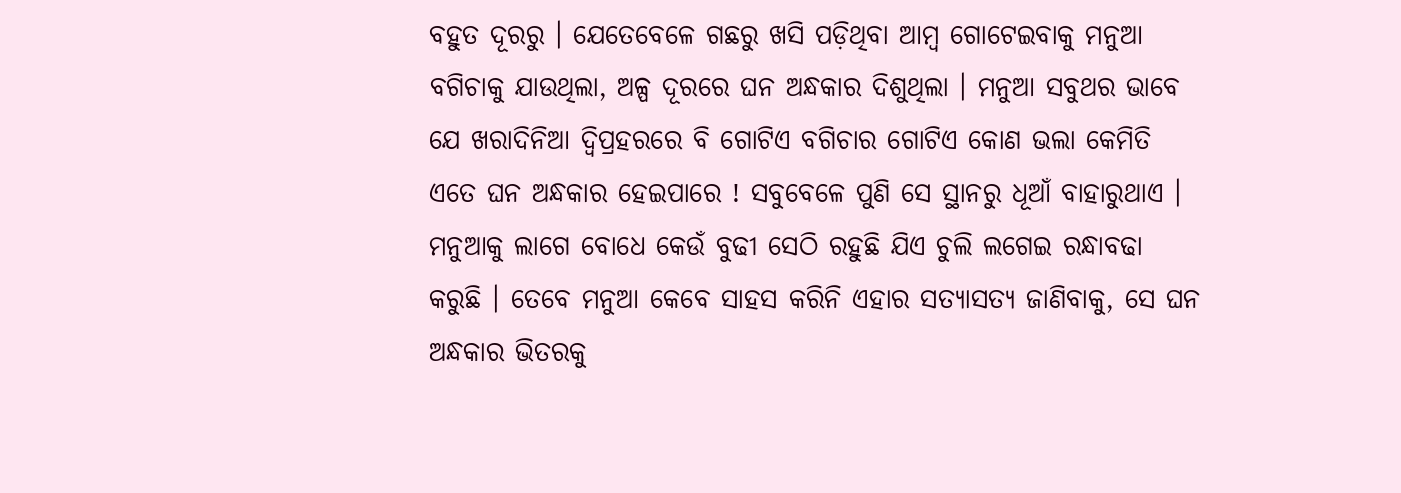ବହୁତ ଦୂରରୁ । ଯେତେବେଳେ ଗଛରୁ ଖସି ପଡ଼ିଥିବା ଆମ୍ବ ଗୋଟେଇବାକୁ ମନୁଆ ବଗିଚାକୁ ଯାଉଥିଲା, ଅଳ୍ପ ଦୂରରେ ଘନ ଅନ୍ଧକାର ଦିଶୁଥିଲା । ମନୁଆ ସବୁଥର ଭାବେ ଯେ ଖରାଦିନିଆ ଦ୍ଵିପ୍ରହରରେ ବି ଗୋଟିଏ ବଗିଚାର ଗୋଟିଏ କୋଣ ଭଲା କେମିତି ଏତେ ଘନ ଅନ୍ଧକାର ହେଇପାରେ ! ସବୁବେଳେ ପୁଣି ସେ ସ୍ଥାନରୁ ଧୂଆଁ ବାହାରୁଥାଏ । ମନୁଆକୁ ଲାଗେ ବୋଧେ କେଉଁ ବୁଢୀ ସେଠି ରହୁଛି ଯିଏ ଚୁଲି ଲଗେଇ ରନ୍ଧାବଢା କରୁଛି । ତେବେ ମନୁଆ କେବେ ସାହସ କରିନି ଏହାର ସତ୍ୟାସତ୍ୟ ଜାଣିବାକୁ, ସେ ଘନ ଅନ୍ଧକାର ଭିତରକୁ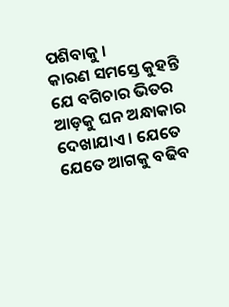ପଶିବାକୁ ।
କାରଣ ସମସ୍ତେ କୁହନ୍ତି ଯେ ବଗିଚାର ଭିତର ଆଡ଼କୁ ଘନ ଅନ୍ଧାକାର ଦେଖାଯାଏ । ଯେତେ ଯେତେ ଆଗକୁ ବଢିବ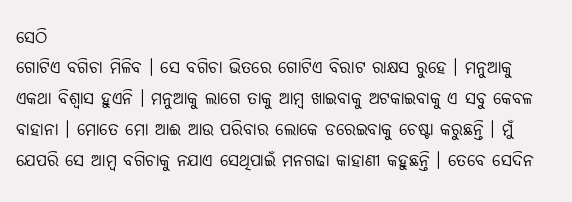ସେଠି
ଗୋଟିଏ ବଗିଚା ମିଳିବ । ସେ ବଗିଚା ଭିତରେ ଗୋଟିଏ ବିରାଟ ରାକ୍ଷସ ରୁହେ । ମନୁଆକୁ ଏକଥା ବିଶ୍ଵାସ ହୁଏନି । ମନୁଆକୁ ଲାଗେ ତାକୁ ଆମ୍ବ ଖାଇବାକୁ ଅଟକାଇବାକୁ ଏ ସବୁ କେବଳ ବାହାନା । ମୋତେ ମୋ ଆଈ ଆଉ ପରିବାର ଲୋକେ ଡରେଇବାକୁ ଚେଷ୍ଟା କରୁଛନ୍ତି । ମୁଁ ଯେପରି ସେ ଆମ୍ବ ବଗିଚାକୁ ନଯାଏ ସେଥିପାଇଁ ମନଗଢା କାହାଣୀ କହୁଛନ୍ତି । ତେବେ ସେଦିନ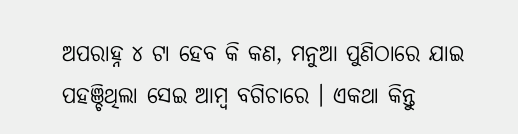ଅପରାହ୍ନ ୪ ଟା ହେବ କି କଣ, ମନୁଆ ପୁଣିଠାରେ ଯାଇ ପହଞ୍ଚିଥିଲା ସେଇ ଆମ୍ବ ବଗିଚାରେ । ଏକଥା କିନ୍ତୁ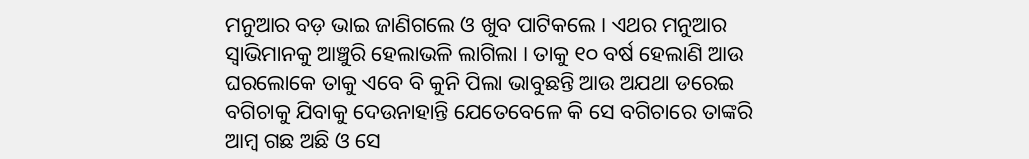ମନୁଆର ବଡ଼ ଭାଇ ଜାଣିଗଲେ ଓ ଖୁବ ପାଟିକଲେ । ଏଥର ମନୁଆର ସ୍ଵାଭିମାନକୁ ଆଞ୍ଚୁରି ହେଲାଭଳି ଲାଗିଲା । ତାକୁ ୧୦ ବର୍ଷ ହେଲାଣି ଆଉ ଘରଲୋକେ ତାକୁ ଏବେ ବି କୁନି ପିଲା ଭାବୁଛନ୍ତି ଆଉ ଅଯଥା ଡରେଇ ବଗିଚାକୁ ଯିବାକୁ ଦେଉନାହାନ୍ତି ଯେତେବେଳେ କି ସେ ବଗିଚାରେ ତାଙ୍କରି ଆମ୍ବ ଗଛ ଅଛି ଓ ସେ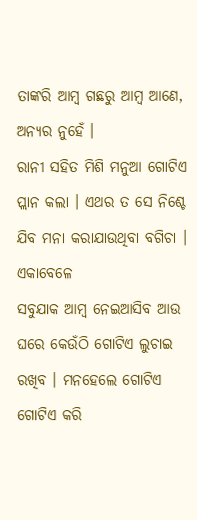ତାଙ୍କରି ଆମ୍ବ ଗଛରୁ ଆମ୍ବ ଆଣେ, ଅନ୍ୟର ନୁହେଁ ।
ରାନୀ ସହିତ ମିଶି ମନୁଆ ଗୋଟିଏ ପ୍ଲାନ କଲା । ଏଥର ତ ସେ ନିଶ୍ଚେ ଯିବ ମନା କରାଯାଉଥିବା ବଗିଚା । ଏକାବେଳେ
ସବୁଯାକ ଆମ୍ବ ନେଇଆସିବ ଆଉ ଘରେ କେଉଁଠି ଗୋଟିଏ ଲୁଚାଇ ରଖିବ । ମନହେଲେ ଗୋଟିଏ ଗୋଟିଏ କରି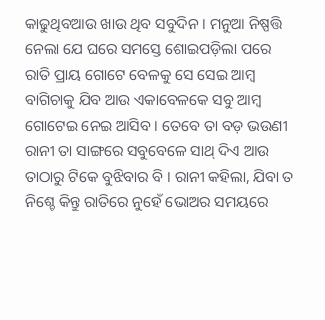କାଢୁଥିବଆଉ ଖାଉ ଥିବ ସବୁଦିନ । ମନୁଆ ନିଷ୍ପତ୍ତି ନେଲା ଯେ ଘରେ ସମସ୍ତେ ଶୋଇପଡ଼ିଲା ପରେ ରାତି ପ୍ରାୟ ଗୋଟେ ବେଳକୁ ସେ ସେଇ ଆମ୍ବ ବାଗିଚାକୁ ଯିବ ଆଉ ଏକାବେଳକେ ସବୁ ଆମ୍ବ ଗୋଟେଇ ନେଇ ଆସିବ । ତେବେ ତା ବଡ଼ ଭଉଣୀ ରାନୀ ତା ସାଙ୍ଗରେ ସବୁବେଳେ ସାଥ୍ ଦିଏ ଆଉ ତାଠାରୁ ଟିକେ ବୁଝିବାର ବି । ରାନୀ କହିଲା, ଯିବା ତ ନିଶ୍ଚେ କିନ୍ତୁ ରାତିରେ ନୁହେଁ ଭୋଅର ସମୟରେ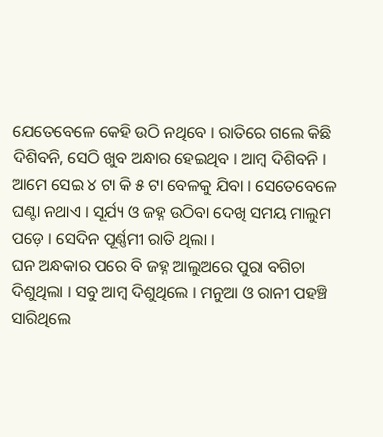ଯେତେବେଳେ କେହି ଉଠି ନଥିବେ । ରାତିରେ ଗଲେ କିଛି ଦିଶିବନି, ସେଠି ଖୁବ ଅନ୍ଧାର ହେଇଥିବ । ଆମ୍ବ ଦିଶିବନି । ଆମେ ସେଇ ୪ ଟା କି ୫ ଟା ବେଳକୁ ଯିବା । ସେତେବେଳେ ଘଣ୍ଟା ନଥାଏ । ସୂର୍ଯ୍ୟ ଓ ଜହ୍ନ ଉଠିବା ଦେଖି ସମୟ ମାଲୁମ ପଡ଼େ । ସେଦିନ ପୂର୍ଣ୍ଣମୀ ରାତି ଥିଲା ।
ଘନ ଅନ୍ଧକାର ପରେ ବି ଜହ୍ନ ଆଲୁଅରେ ପୁରା ବଗିଚା ଦିଶୁଥିଲା । ସବୁ ଆମ୍ବ ଦିଶୁଥିଲେ । ମନୁଆ ଓ ରାନୀ ପହଞ୍ଚି ସାରିଥିଲେ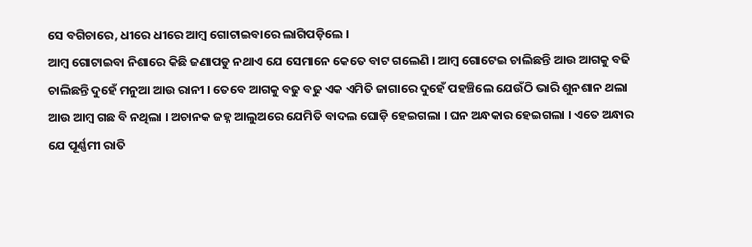ସେ ବଗିଚାରେ, ଧୀରେ ଧୀରେ ଆମ୍ବ ଗୋଟାଇବାରେ ଲାଗିପଡ଼ିଲେ ।
ଆମ୍ବ ଗୋଟାଇବା ନିଶାରେ କିଛି ଜଣାପଡୁ ନଥାଏ ଯେ ସେମାନେ କେତେ ବାଟ ଗଲେଣି । ଆମ୍ବ ଗୋଟେଇ ଚାଲିଛନ୍ତି ଆଉ ଆଗକୁ ବଢି ଚାଲିଛନ୍ତି ଦୁହେଁ ମନୁଆ ଆଉ ରାନୀ । ତେବେ ଆଗକୁ ବଢୁ ବଢୁ ଏକ ଏମିତି ଜାଗାରେ ଦୁହେଁ ପହଞ୍ଚିଲେ ଯେଉଁଠି ଭାରି ଶୁନଶାନ ଥଲା ଆଉ ଆମ୍ବ ଗଛ ବି ନଥିଲା । ଅଚାନକ ଜହ୍ନ ଆଲୁଅରେ ଯେମିତି ବାଦଲ ଘୋଡ଼ି ହେଇଗଲା । ଘନ ଅନ୍ଧକାର ହେଇଗଲା । ଏତେ ଅନ୍ଧାର ଯେ ପୂର୍ଣ୍ଣମୀ ରାତି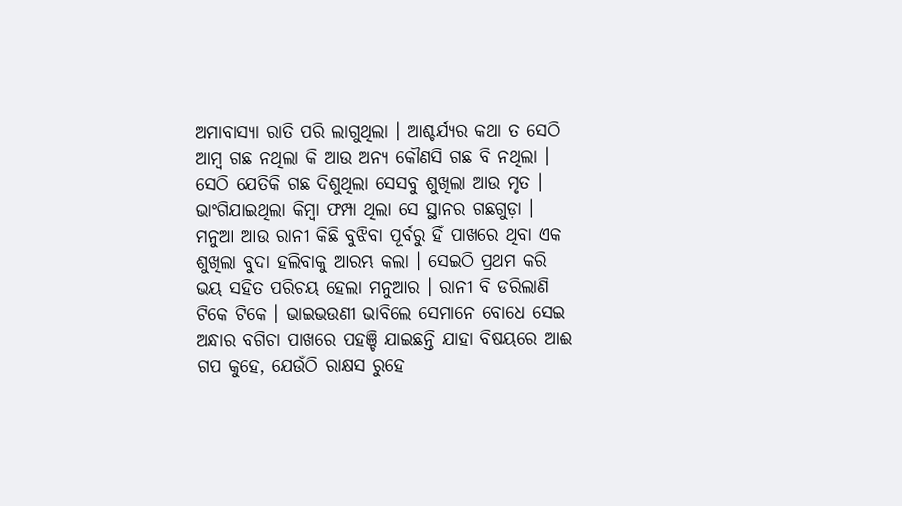ଅମାବାସ୍ୟା ରାତି ପରି ଲାଗୁଥିଲା । ଆଶ୍ଚର୍ଯ୍ୟର କଥା ତ ସେଠି ଆମ୍ବ ଗଛ ନଥିଲା କି ଆଉ ଅନ୍ୟ କୌଣସି ଗଛ ବି ନଥିଲା । ସେଠି ଯେତିକି ଗଛ ଦିଶୁଥିଲା ସେସବୁ ଶୁଖିଲା ଆଉ ମୃତ । ଭାଂଗିଯାଇଥିଲା କିମ୍ବା ଫମ୍ପା ଥିଲା ସେ ସ୍ଥାନର ଗଛଗୁଡ଼ା । ମନୁଆ ଆଉ ରାନୀ କିଛି ବୁଝିବା ପୂର୍ବରୁ ହିଁ ପାଖରେ ଥିବା ଏକ ଶୁଖିଲା ବୁଦା ହଲିବାକୁ ଆରମ୍ଭ କଲା । ସେଇଠି ପ୍ରଥମ କରି ଭୟ ସହିତ ପରିଚୟ ହେଲା ମନୁଆର । ରାନୀ ବି ଡରିଲାଣି ଟିକେ ଟିକେ । ଭାଇଭଉଣୀ ଭାବିଲେ ସେମାନେ ବୋଧେ ସେଇ ଅନ୍ଧାର ବଗିଚା ପାଖରେ ପହଞ୍ଚି ଯାଇଛନ୍ତି ଯାହା ବିଷୟରେ ଆଈ ଗପ କୁହେ, ଯେଉଁଠି ରାକ୍ଷସ ରୁହେ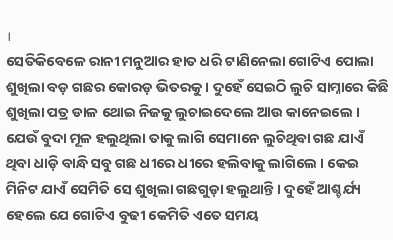।
ସେତିକିବେଳେ ରାନୀ ମନୁଆର ହାତ ଧରି ଟାଣିନେଲା ଗୋଟିଏ ପୋଲା ଶୁଖିଲା ବଡ଼ ଗଛର କୋରଡ଼ ଭିତରକୁ । ଦୁହେଁ ସେଇଠି ଲୁଚି ସାମ୍ନାରେ କିଛି ଶୁଖିଲା ପତ୍ର ଡାଳ ଥୋଇ ନିଜକୁ ଲୁଚାଇଦେଲେ ଆଉ କାନେଇଲେ । ଯେଉଁ ବୁଦା ମୂଳ ହଲୁଥିଲା ତାକୁ ଲାଗି ସେମାନେ ଲୁଚିଥିବା ଗଛ ଯାଏଁ ଥିବା ଧାଡ଼ି ବାନ୍ଧି ସବୁ ଗଛ ଧୀରେ ଧୀରେ ହଲିବାକୁ ଲାଗିଲେ । କେଇ ମିନିଟ ଯାଏଁ ସେମିତି ସେ ଶୁଖିଲା ଗଛଗୁଡ଼ା ହଲୁଥାନ୍ତି । ଦୁହେଁ ଆଶ୍ଚର୍ଯ୍ୟ ହେଲେ ଯେ ଗୋଟିଏ ବୁଢୀ କେମିତି ଏତେ ସମୟ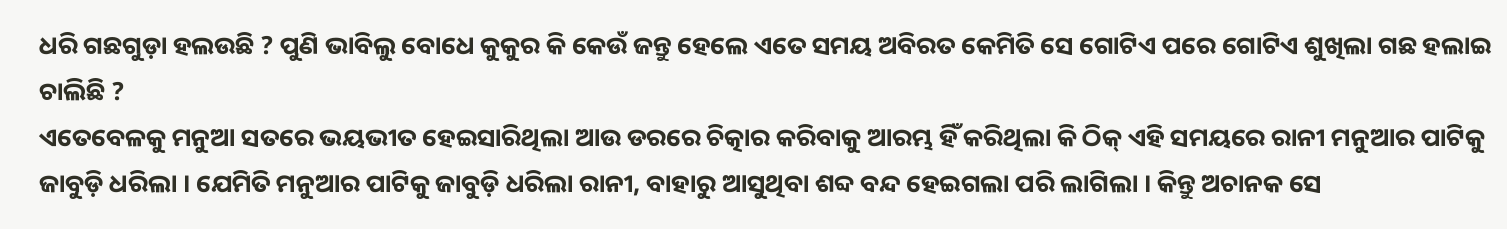ଧରି ଗଛଗୁଡ଼ା ହଲଉଛି ? ପୁଣି ଭାବିଲୁ ବୋଧେ କୁକୁର କି କେଉଁ ଜନ୍ତୁ ହେଲେ ଏତେ ସମୟ ଅବିରତ କେମିତି ସେ ଗୋଟିଏ ପରେ ଗୋଟିଏ ଶୁଖିଲା ଗଛ ହଲାଇ ଚାଲିଛି ?
ଏତେବେଳକୁ ମନୁଆ ସତରେ ଭୟଭୀତ ହେଇସାରିଥିଲା ଆଉ ଡରରେ ଚିତ୍କାର କରିବାକୁ ଆରମ୍ଭ ହିଁ କରିଥିଲା କି ଠିକ୍ ଏହି ସମୟରେ ରାନୀ ମନୁଆର ପାଟିକୁ ଜାବୁଡ଼ି ଧରିଲା । ଯେମିତି ମନୁଆର ପାଟିକୁ ଜାବୁଡ଼ି ଧରିଲା ରାନୀ, ବାହାରୁ ଆସୁଥିବା ଶବ୍ଦ ବନ୍ଦ ହେଇଗଲା ପରି ଲାଗିଲା । କିନ୍ତୁ ଅଚାନକ ସେ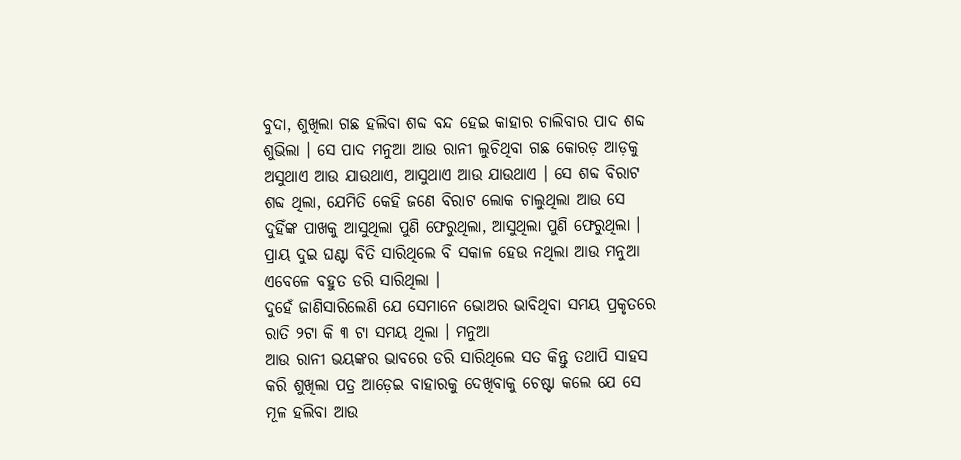ବୁଦା, ଶୁଖିଲା ଗଛ ହଲିବା ଶବ୍ଦ ବନ୍ଦ ହେଇ କାହାର ଚାଲିବାର ପାଦ ଶବ୍ଦ ଶୁଭିଲା । ସେ ପାଦ ମନୁଆ ଆଉ ରାନୀ ଲୁଚିଥିବା ଗଛ କୋରଡ଼ ଆଡ଼କୁ ଅସୁଥାଏ ଆଉ ଯାଉଥାଏ, ଆସୁଥାଏ ଆଉ ଯାଉଥାଏ । ସେ ଶବ୍ଦ ବିରାଟ ଶବ୍ଦ ଥିଲା, ଯେମିତି କେହି ଜଣେ ବିରାଟ ଲୋକ ଚାଲୁଥିଲା ଆଉ ସେ ଦୁହିଁଙ୍କ ପାଖକୁ ଆସୁଥିଲା ପୁଣି ଫେରୁଥିଲା, ଆସୁଥିଲା ପୁଣି ଫେରୁଥିଲା । ପ୍ରାୟ ଦୁଇ ଘଣ୍ଟା ବିତି ସାରିଥିଲେ ବି ସକାଳ ହେଉ ନଥିଲା ଆଉ ମନୁଆ ଏବେଳେ ବହୁତ ଡରି ସାରିଥିଲା ।
ଦୁହେଁ ଜାଣିସାରିଲେଣି ଯେ ସେମାନେ ଭୋଅର ଭାବିଥିବା ସମୟ ପ୍ରକୃତରେ ରାତି ୨ଟା କି ୩ ଟା ସମୟ ଥିଲା । ମନୁଆ
ଆଉ ରାନୀ ଭୟଙ୍କର ଭାବରେ ଡରି ସାରିଥିଲେ ସତ କିନ୍ତୁ ତଥାପି ସାହସ କରି ଶୁଖିଲା ପତ୍ର ଆଡ଼େଇ ବାହାରକୁ ଦେଖିବାକୁ ଚେଷ୍ଟା କଲେ ଯେ ସେ ମୂଳ ହଲିବା ଆଉ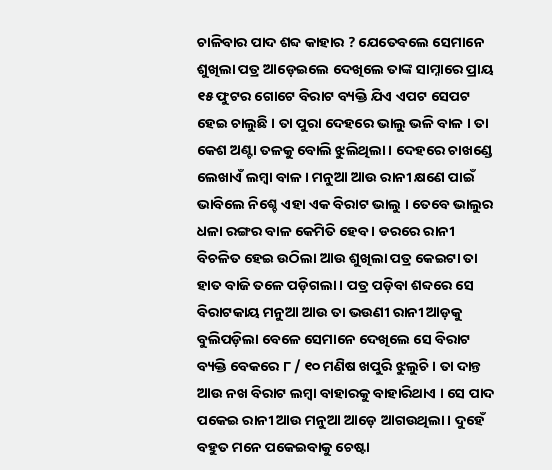ଚାଳିବାର ପାଦ ଶବ୍ଦ କାହାର ? ଯେତେବଲେ ସେମାନେ ଶୁଖିଲା ପତ୍ର ଆଡ଼େଇଲେ ଦେଖିଲେ ତାଙ୍କ ସାମ୍ନାରେ ପ୍ରାୟ ୧୫ ଫୁଟର ଗୋଟେ ବିରାଟ ବ୍ୟକ୍ତି ଯିଏ ଏପଟ ସେପଟ ହେଇ ଚାଲୁଛି । ତା ପୁରା ଦେହରେ ଭାଲୁ ଭଳି ବାଳ । ତା କେଶ ଅଣ୍ଟା ତଳକୁ ବୋଲି ଝୁଲିଥିଲା । ଦେହରେ ଚାଖଣ୍ଡେ ଲେଖାଏଁ ଲମ୍ବା ବାଳ । ମନୁଆ ଆଉ ରାନୀ କ୍ଷଣେ ପାଇଁ ଭାବିଲେ ନିଶ୍ଚେ ଏହା ଏକ ବିରାଟ ଭାଲୁ । ତେବେ ଭାଲୁର ଧଳା ରଙ୍ଗର ବାଳ କେମିତି ହେବ । ଡରରେ ରାନୀ ବିଚଳିତ ହେଇ ଉଠିଲା ଆଉ ଶୁଖିଲା ପତ୍ର କେଇଟା ତା ହାତ ବାଜି ତଳେ ପଡ଼ିଗଲା । ପତ୍ର ପଡ଼ିବା ଶବ୍ଦରେ ସେ ବିରାଟକାୟ ମନୁଆ ଆଉ ତା ଭଉଣୀ ରାନୀ ଆଡ଼କୁ ବୁଲିପଡ଼ିଲା ବେଳେ ସେମାନେ ଦେଖିଲେ ସେ ବିରାଟ ବ୍ୟକ୍ତି ବେକରେ ୮ / ୧୦ ମଣିଷ ଖପୁରି ଝୁଲୁଚି । ତା ଦାନ୍ତ ଆଉ ନଖ ବିରାଟ ଲମ୍ବା ବାହାରକୁ ବାହାରିଥାଏ । ସେ ପାଦ ପକେଇ ରାନୀ ଆଉ ମନୁଆ ଆଡ଼େ ଆଗଉଥିଲା । ଦୁହେଁ ବହୁତ ମନେ ପକେଇବାକୁ ଚେଷ୍ଟା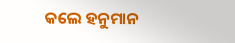କଲେ ହନୁମାନ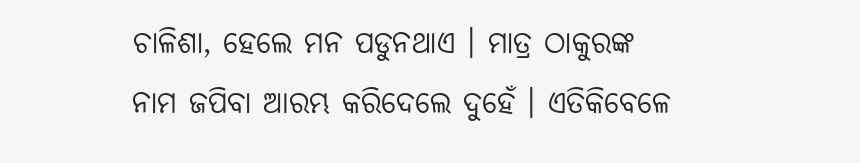ଚାଳିଶା, ହେଲେ ମନ ପଡୁନଥାଏ । ମାତ୍ର ଠାକୁରଙ୍କ ନାମ ଜପିବା ଆରମ୍ଭ କରିଦେଲେ ଦୁହେଁ । ଏତିକିବେଳେ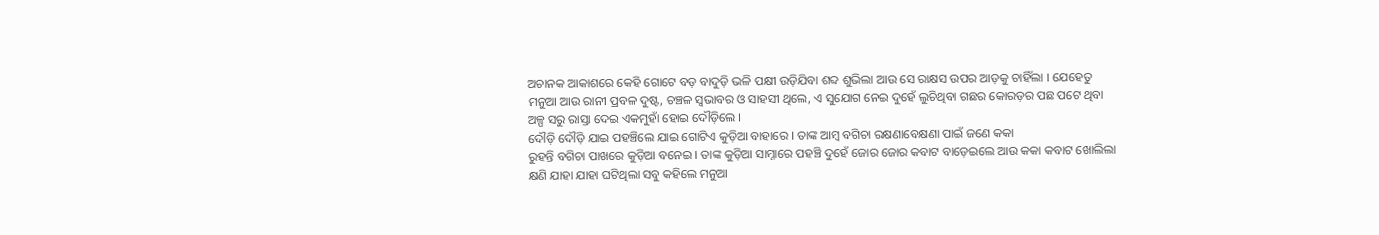ଅଚାନକ ଆକାଶରେ କେହି ଗୋଟେ ବଡ଼ ବାଦୁଡ଼ି ଭଳି ପକ୍ଷୀ ଉଡ଼ିଯିବା ଶବ୍ଦ ଶୁଭିଲା ଆଉ ସେ ରାକ୍ଷସ ଉପର ଆଡ଼କୁ ଚାହିଁଲା । ଯେହେତୁ ମନୁଆ ଆଉ ରାନୀ ପ୍ରବଳ ଦୁଷ୍ଟ, ଚଞ୍ଚଳ ସ୍ଵଭାବର ଓ ସାହସୀ ଥିଲେ, ଏ ସୁଯୋଗ ନେଇ ଦୁହେଁ ଲୁଚିଥିବା ଗଛର କୋରଡ଼ର ପଛ ପଟେ ଥିବା ଅଳ୍ପ ସରୁ ରାସ୍ତା ଦେଇ ଏକମୁହାଁ ହୋଇ ଦୌଡ଼ିଲେ ।
ଦୌଡ଼ି ଦୌଡ଼ି ଯାଇ ପହଞ୍ଚିଲେ ଯାଇ ଗୋଟିଏ କୁଡ଼ିଆ ବାହାରେ । ତାଙ୍କ ଆମ୍ବ ବଗିଚା ରକ୍ଷଣାବେକ୍ଷଣା ପାଇଁ ଜଣେ କକା
ରୁହନ୍ତି ବଗିଚା ପାଖରେ କୁଡ଼ିଆ ବନେଇ । ତାଙ୍କ କୁଡ଼ିଆ ସାମ୍ନାରେ ପହଞ୍ଚି ଦୁହେଁ ଜୋର ଜୋର କବାଟ ବାଡ଼େଇଲେ ଆଉ କକା କବାଟ ଖୋଲିଲା କ୍ଷଣି ଯାହା ଯାହା ଘଟିଥିଲା ସବୁ କହିଲେ ମନୁଆ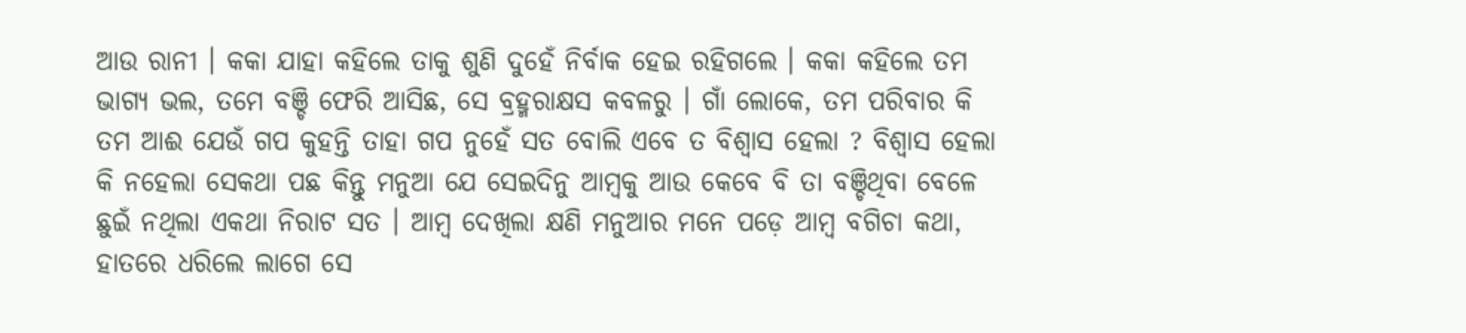ଆଉ ରାନୀ । କକା ଯାହା କହିଲେ ତାକୁ ଶୁଣି ଦୁହେଁ ନିର୍ବାକ ହେଇ ରହିଗଲେ । କକା କହିଲେ ତମ ଭାଗ୍ୟ ଭଲ, ତମେ ବଞ୍ଚି ଫେରି ଆସିଛ, ସେ ବ୍ରହ୍ମରାକ୍ଷସ କବଳରୁ । ଗାଁ ଲୋକେ, ତମ ପରିବାର କି ତମ ଆଈ ଯେଉଁ ଗପ କୁହନ୍ତି ତାହା ଗପ ନୁହେଁ ସତ ବୋଲି ଏବେ ତ ବିଶ୍ଵାସ ହେଲା ? ବିଶ୍ଵାସ ହେଲା କି ନହେଲା ସେକଥା ପଛ କିନ୍ତୁ ମନୁଆ ଯେ ସେଇଦିନୁ ଆମ୍ବକୁ ଆଉ କେବେ ବି ତା ବଞ୍ଚିଥିବା ବେଳେ ଛୁଇଁ ନଥିଲା ଏକଥା ନିରାଟ ସତ । ଆମ୍ବ ଦେଖିଲା କ୍ଷଣି ମନୁଆର ମନେ ପଡ଼େ ଆମ୍ବ ବଗିଚା କଥା, ହାତରେ ଧରିଲେ ଲାଗେ ସେ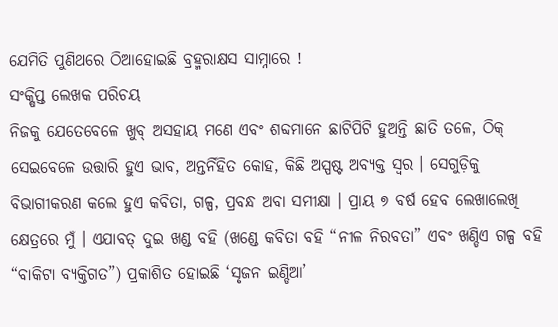ଯେମିତି ପୁଣିଥରେ ଠିଆହୋଇଛି ବ୍ରହ୍ମରାକ୍ଷସ ସାମ୍ନାରେ !
ସଂକ୍ଷିପ୍ତ ଲେଖକ ପରିଚୟ
ନିଜକୁ ଯେତେବେଳେ ଖୁବ୍ ଅସହାୟ ମଣେ ଏବଂ ଶବ୍ଦମାନେ ଛାଟିପିଟି ହୁଅନ୍ତି ଛାତି ତଳେ, ଠିକ୍ ସେଇବେଳେ ଉତ୍ତାରି ହୁଏ ଭାବ, ଅନ୍ତର୍ନିହିତ କୋହ, କିଛି ଅସ୍ପଷ୍ଟ ଅବ୍ୟକ୍ତ ସ୍ଵର । ସେଗୁଡ଼ିକୁ ବିଭାଗୀକରଣ କଲେ ହୁଏ କବିତା, ଗଳ୍ପ, ପ୍ରବନ୍ଧ ଅବା ସମୀକ୍ଷା । ପ୍ରାୟ ୭ ବର୍ଷ ହେବ ଲେଖାଲେଖି କ୍ଷେତ୍ରରେ ମୁଁ । ଏଯାବତ୍ ଦୁଇ ଖଣ୍ଡ ବହି (ଖଣ୍ଡେ କବିତା ବହି “ନୀଳ ନିରବତା” ଏବଂ ଖଣ୍ଡିଏ ଗଳ୍ପ ବହି “ବାକିଟା ବ୍ୟକ୍ତିଗତ”) ପ୍ରକାଶିତ ହୋଇଛି ‘ସୃଜନ ଇଣ୍ଡିଆ’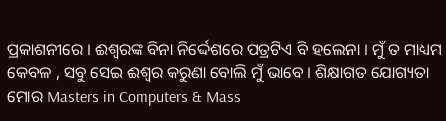ପ୍ରକାଶନୀରେ । ଈଶ୍ଵରଙ୍କ ବିନା ନିର୍ଦ୍ଦେଶରେ ପତ୍ରଟିଏ ବି ହଲେନା । ମୁଁ ତ ମାଧ୍ୟମ କେବଳ , ସବୁ ସେଇ ଈଶ୍ଵର କରୁଣା ବୋଲି ମୁଁ ଭାବେ । ଶିକ୍ଷାଗତ ଯୋଗ୍ୟତା ମୋର Masters in Computers & Mass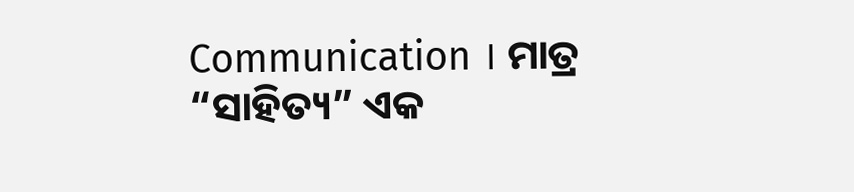Communication । ମାତ୍ର “ସାହିତ୍ୟ” ଏକ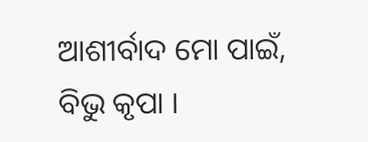ଆଶୀର୍ବାଦ ମୋ ପାଇଁ, ବିଭୁ କୃପା ।